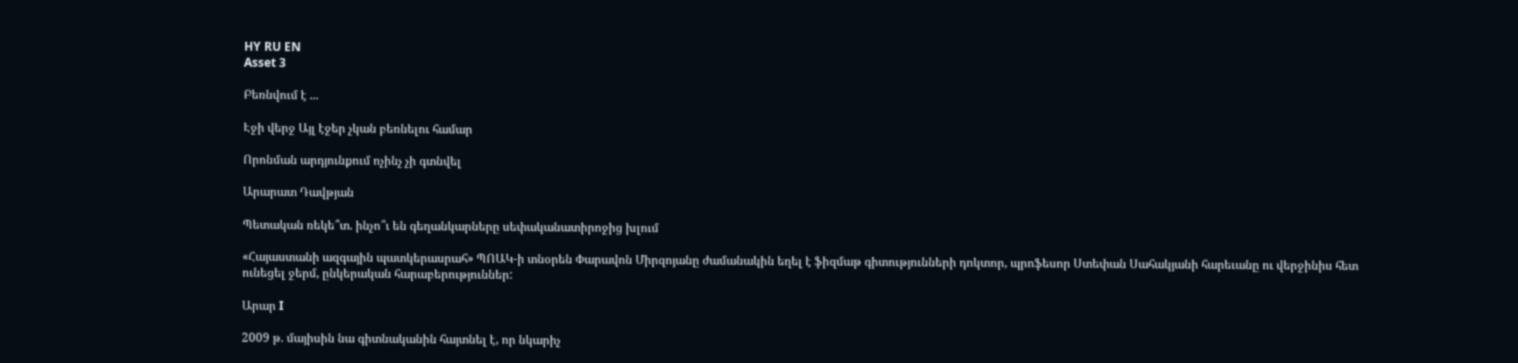HY RU EN
Asset 3

Բեռնվում է ...

Էջի վերջ Այլ էջեր չկան բեռնելու համար

Որոնման արդյունքում ոչինչ չի գտնվել

Արարատ Դավթյան

Պետական ռեկե՞տ. ինչո՞ւ են գեղանկարները սեփականատիրոջից խլում

«Հայաստանի ազգային պատկերասրահ» ՊՈԱԿ-ի տնօրեն Փարավոն Միրզոյանը ժամանակին եղել է ֆիզմաթ գիտությունների դոկտոր, պրոֆեսոր Ստեփան Սահակյանի հարեւանը ու վերջինիս հետ ունեցել ջերմ, ընկերական հարաբերություններ:

Արար I

2009 թ. մայիսին նա գիտնականին հայտնել է, որ նկարիչ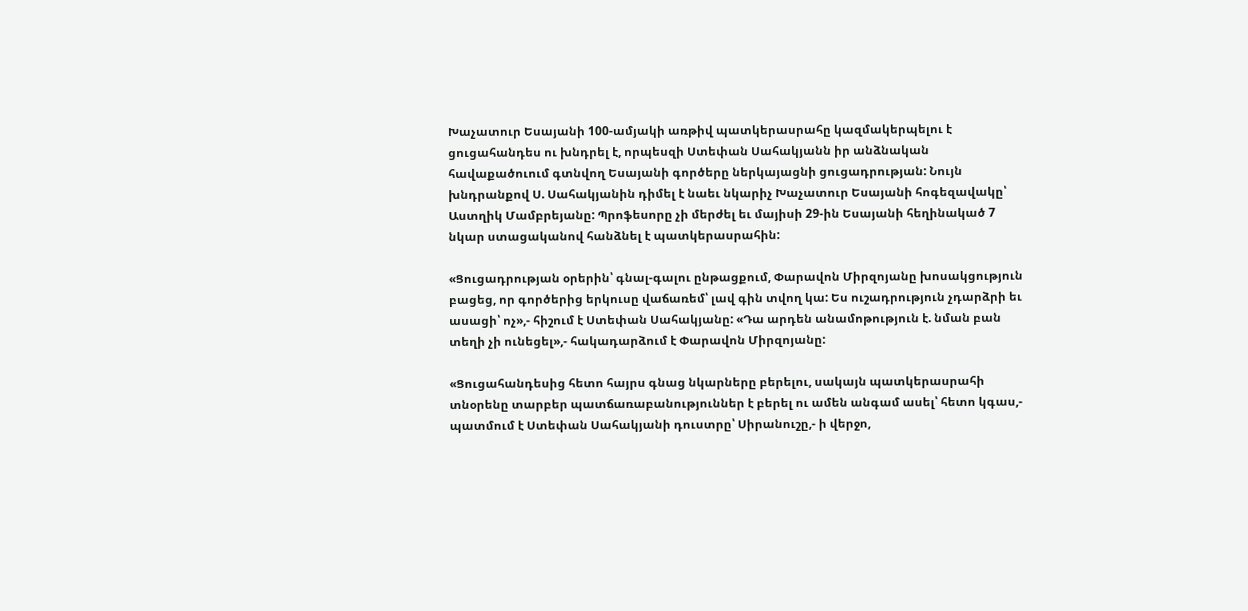Խաչատուր Եսայանի 100-ամյակի առթիվ պատկերասրահը կազմակերպելու է ցուցահանդես ու խնդրել է, որպեսզի Ստեփան Սահակյանն իր անձնական հավաքածուում գտնվող Եսայանի գործերը ներկայացնի ցուցադրության: Նույն խնդրանքով Ս. Սահակյանին դիմել է նաեւ նկարիչ Խաչատուր Եսայանի հոգեզավակը՝ Աստղիկ Մամբրեյանը: Պրոֆեսորը չի մերժել եւ մայիսի 29-ին Եսայանի հեղինակած 7 նկար ստացականով հանձնել է պատկերասրահին:

«Ցուցադրության օրերին՝ գնալ-գալու ընթացքում, Փարավոն Միրզոյանը խոսակցություն բացեց, որ գործերից երկուսը վաճառեմ՝ լավ գին տվող կա: Ես ուշադրություն չդարձրի եւ ասացի՝ ոչ»,- հիշում է Ստեփան Սահակյանը: «Դա արդեն անամոթություն է. նման բան տեղի չի ունեցել»,- հակադարձում է Փարավոն Միրզոյանը:

«Ցուցահանդեսից հետո հայրս գնաց նկարները բերելու, սակայն պատկերասրահի տնօրենը տարբեր պատճառաբանություններ է բերել ու ամեն անգամ ասել՝ հետո կգաս,- պատմում է Ստեփան Սահակյանի դուստրը՝ Սիրանուշը,- ի վերջո,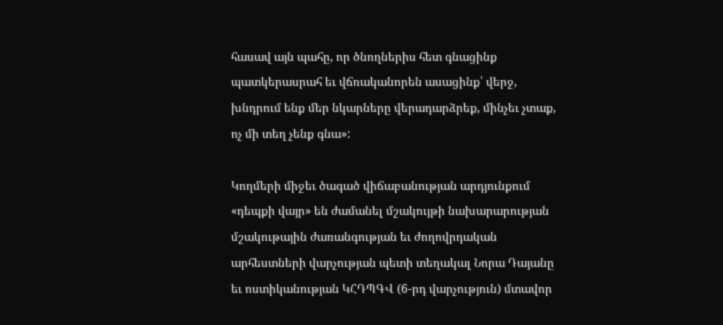հասավ այն պահը, որ ծնողներիս հետ գնացինք պատկերասրահ եւ վճռականորեն ասացինք՝ վերջ, խնդրում ենք մեր նկարները վերադարձրեք, մինչեւ չտաք, ոչ մի տեղ չենք գնա»:

Կողմերի միջեւ ծագած վիճաբանության արդյունքում «դեպքի վայր» են ժամանել մշակույթի նախարարության մշակութային ժառանգության եւ ժողովրդական արհեստների վարչության պետի տեղակալ Նորա Դայանը եւ ոստիկանության ԿՀԴՊԳՎ (6-րդ վարչություն) մտավոր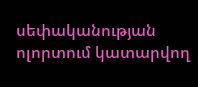սեփականության ոլորտում կատարվող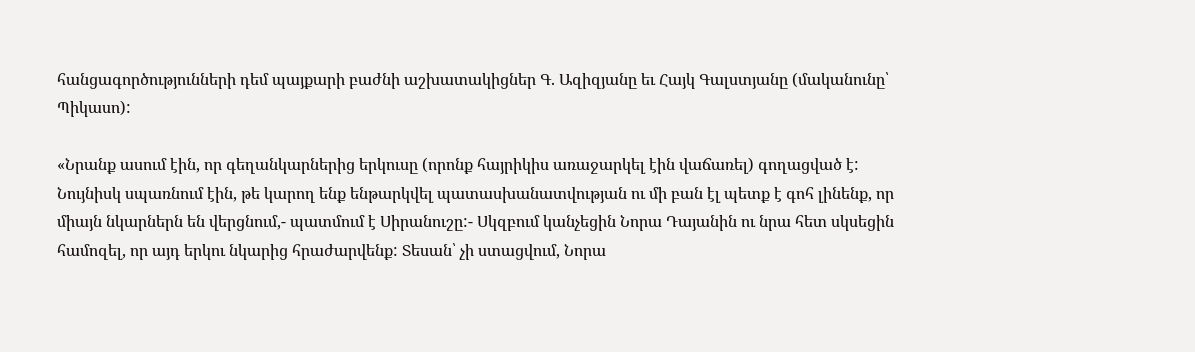հանցագործությունների դեմ պայքարի բաժնի աշխատակիցներ Գ. Ազիզյանը եւ Հայկ Գալստյանը (մականունը՝ Պիկասո):

«Նրանք ասում էին, որ գեղանկարներից երկուսը (որոնք հայրիկիս առաջարկել էին վաճառել) գողացված է: Նույնիսկ սպառնում էին, թե կարող ենք ենթարկվել պատասխանատվության ու մի բան էլ պետք է գոհ լինենք, որ միայն նկարներն են վերցնում,- պատմում է Սիրանուշը:- Սկզբում կանչեցին Նորա Դայանին ու նրա հետ սկսեցին համոզել, որ այդ երկու նկարից հրաժարվենք: Տեսան՝ չի ստացվում, Նորա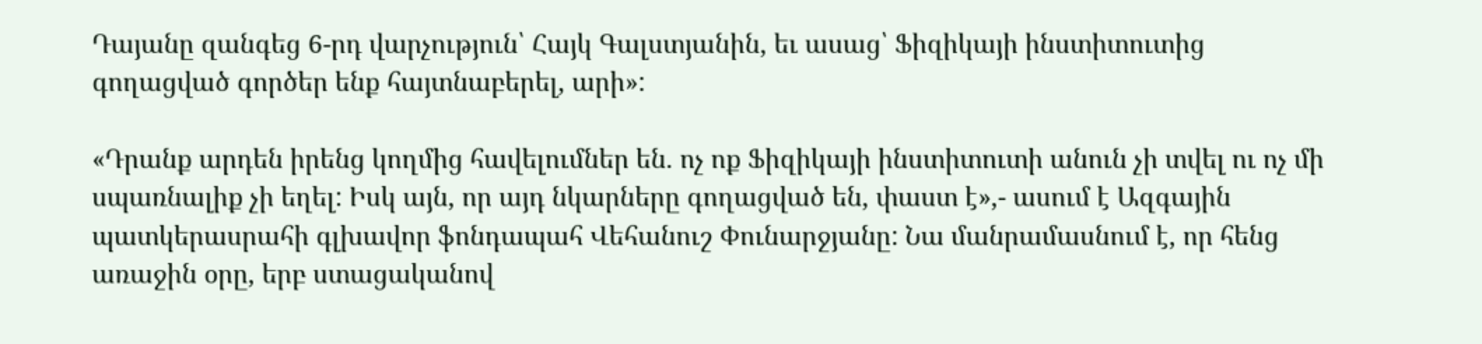Դայանը զանգեց 6-րդ վարչություն՝ Հայկ Գալստյանին, եւ ասաց՝ Ֆիզիկայի ինստիտուտից գողացված գործեր ենք հայտնաբերել, արի»:

«Դրանք արդեն իրենց կողմից հավելումներ են. ոչ ոք Ֆիզիկայի ինստիտուտի անուն չի տվել ու ոչ մի սպառնալիք չի եղել: Իսկ այն, որ այդ նկարները գողացված են, փաստ է»,- ասում է Ազգային պատկերասրահի գլխավոր ֆոնդապահ Վեհանուշ Փունարջյանը: Նա մանրամասնում է, որ հենց առաջին օրը, երբ ստացականով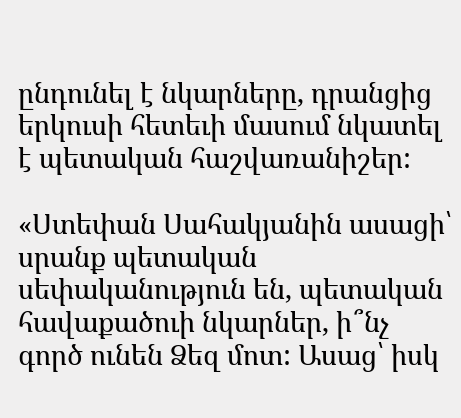ընդունել է նկարները, դրանցից երկուսի հետեւի մասում նկատել է պետական հաշվառանիշեր:

«Ստեփան Սահակյանին ասացի՝ սրանք պետական սեփականություն են, պետական հավաքածուի նկարներ, ի՞նչ գործ ունեն Ձեզ մոտ: Ասաց՝ իսկ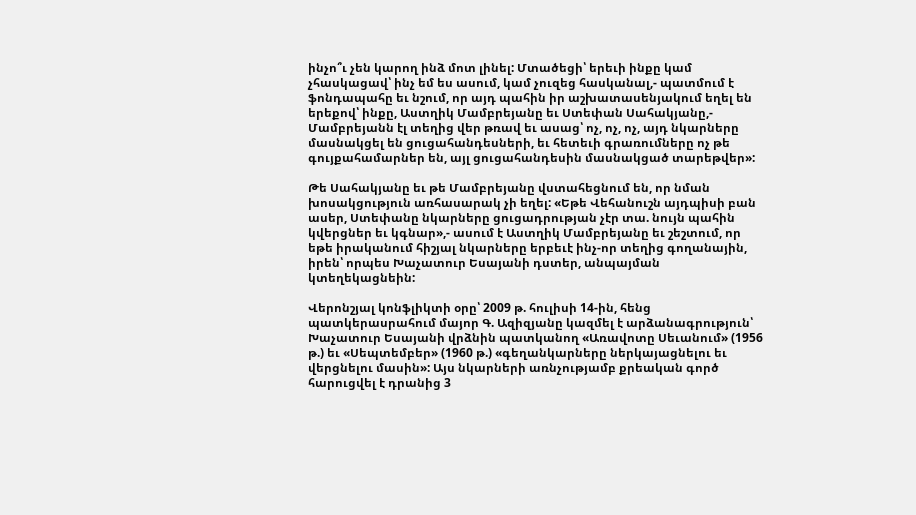ինչո՞ւ չեն կարող ինձ մոտ լինել: Մտածեցի՝ երեւի ինքը կամ չհասկացավ՝ ինչ եմ ես ասում, կամ չուզեց հասկանալ,- պատմում է ֆոնդապահը եւ նշում, որ այդ պահին իր աշխատասենյակում եղել են երեքով՝ ինքը, Աստղիկ Մամբրեյանը եւ Ստեփան Սահակյանը,- Մամբրեյանն էլ տեղից վեր թռավ եւ ասաց՝ ոչ, ոչ, ոչ, այդ նկարները մասնակցել են ցուցահանդեսների, եւ հետեւի գրառումները ոչ թե գույքահամարներ են, այլ ցուցահանդեսին մասնակցած տարեթվեր»:

Թե Սահակյանը եւ թե Մամբրեյանը վստահեցնում են, որ նման խոսակցություն առհասարակ չի եղել: «Եթե Վեհանուշն այդպիսի բան ասեր, Ստեփանը նկարները ցուցադրության չէր տա. նույն պահին կվերցներ եւ կգնար»,- ասում է Աստղիկ Մամբրեյանը եւ շեշտում, որ եթե իրականում հիշյալ նկարները երբեւէ ինչ-որ տեղից գողանային, իրեն՝ որպես Խաչատուր Եսայանի դստեր, անպայման կտեղեկացնեին:

Վերոնշյալ կոնֆլիկտի օրը՝ 2009 թ. հուլիսի 14-ին, հենց պատկերասրահում մայոր Գ. Ազիզյանը կազմել է արձանագրություն՝ Խաչատուր Եսայանի վրձնին պատկանող «Առավոտը Սեւանում» (1956 թ.) եւ «Սեպտեմբեր» (1960 թ.) «գեղանկարները ներկայացնելու եւ վերցնելու մասին»: Այս նկարների առնչությամբ քրեական գործ հարուցվել է դրանից 3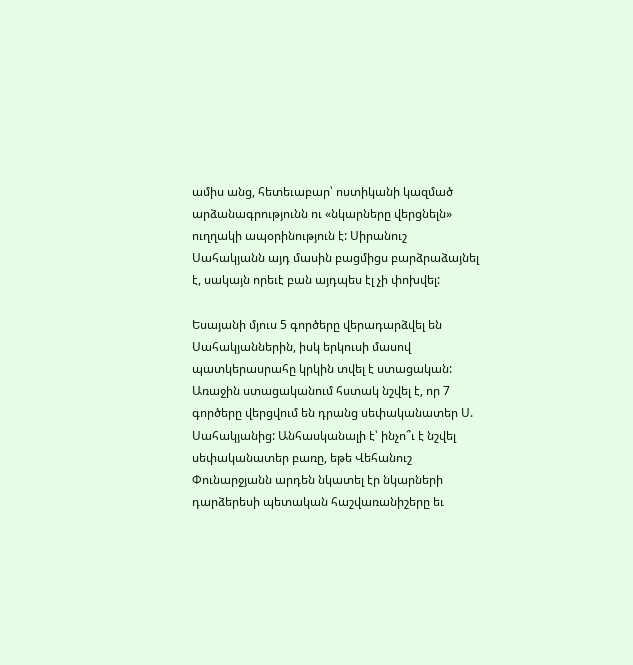ամիս անց, հետեւաբար՝ ոստիկանի կազմած արձանագրությունն ու «նկարները վերցնելն» ուղղակի ապօրինություն է: Սիրանուշ Սահակյանն այդ մասին բացմիցս բարձրաձայնել է, սակայն որեւէ բան այդպես էլ չի փոխվել:

Եսայանի մյուս 5 գործերը վերադարձվել են Սահակյաններին, իսկ երկուսի մասով պատկերասրահը կրկին տվել է ստացական: Առաջին ստացականում հստակ նշվել է, որ 7 գործերը վերցվում են դրանց սեփականատեր Ս. Սահակյանից: Անհասկանալի է՝ ինչո՞ւ է նշվել սեփականատեր բառը, եթե Վեհանուշ Փունարջյանն արդեն նկատել էր նկարների դարձերեսի պետական հաշվառանիշերը եւ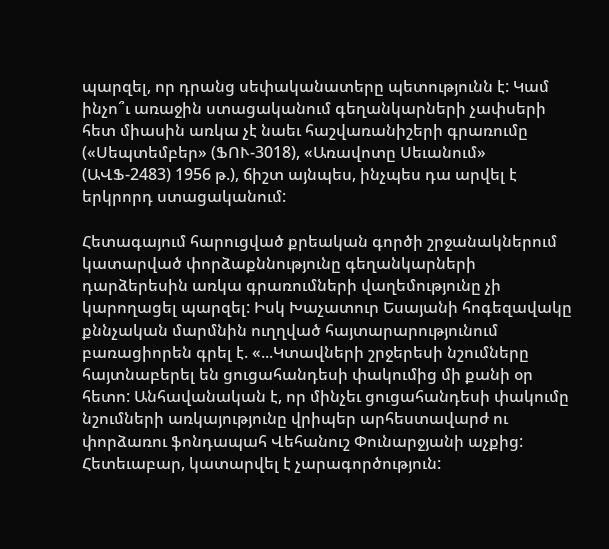պարզել, որ դրանց սեփականատերը պետությունն է: Կամ ինչո՞ւ առաջին ստացականում գեղանկարների չափսերի հետ միասին առկա չէ նաեւ հաշվառանիշերի գրառումը («Սեպտեմբեր» (ՖՈՒ-3018), «Առավոտը Սեւանում» (ԱՎՖ-2483) 1956 թ.), ճիշտ այնպես, ինչպես դա արվել է երկրորդ ստացականում:

Հետագայում հարուցված քրեական գործի շրջանակներում կատարված փորձաքննությունը գեղանկարների դարձերեսին առկա գրառումների վաղեմությունը չի կարողացել պարզել: Իսկ Խաչատուր Եսայանի հոգեզավակը քննչական մարմնին ուղղված հայտարարությունում բառացիորեն գրել է. «...Կտավների շրջերեսի նշումները հայտնաբերել են ցուցահանդեսի փակումից մի քանի օր հետո: Անհավանական է, որ մինչեւ ցուցահանդեսի փակումը նշումների առկայությունը վրիպեր արհեստավարժ ու փորձառու ֆոնդապահ Վեհանուշ Փունարջյանի աչքից: Հետեւաբար, կատարվել է չարագործություն: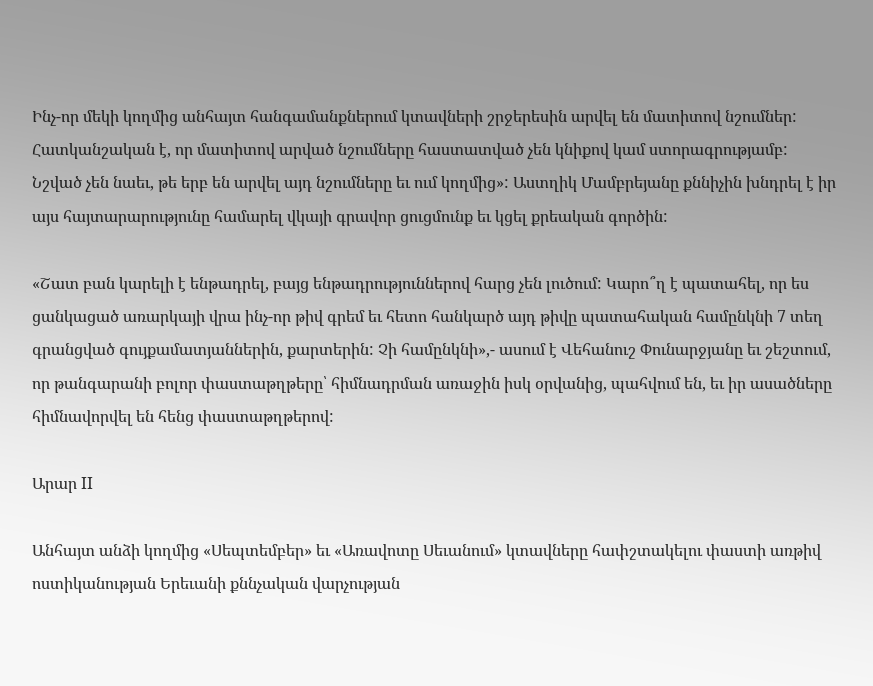Ինչ-որ մեկի կողմից անհայտ հանգամանքներում կտավների շրջերեսին արվել են մատիտով նշումներ: Հատկանշական է, որ մատիտով արված նշումները հաստատված չեն կնիքով կամ ստորագրությամբ: Նշված չեն նաեւ, թե երբ են արվել այդ նշումները եւ ում կողմից»: Աստղիկ Մամբրեյանը քննիչին խնդրել է իր այս հայտարարությունը համարել վկայի գրավոր ցուցմունք եւ կցել քրեական գործին:

«Շատ բան կարելի է ենթադրել, բայց ենթադրություններով հարց չեն լուծում: Կարո՞ղ է պատահել, որ ես ցանկացած առարկայի վրա ինչ-որ թիվ գրեմ եւ հետո հանկարծ այդ թիվը պատահական համընկնի 7 տեղ գրանցված գույքամատյաններին, քարտերին: Չի համընկնի»,- ասում է Վեհանուշ Փունարջյանը եւ շեշտում, որ թանգարանի բոլոր փաստաթղթերը՝ հիմնադրման առաջին իսկ օրվանից, պահվում են, եւ իր ասածները հիմնավորվել են հենց փաստաթղթերով:

Արար II

Անհայտ անձի կողմից «Սեպտեմբեր» եւ «Առավոտը Սեւանում» կտավները հափշտակելու փաստի առթիվ ոստիկանության Երեւանի քննչական վարչության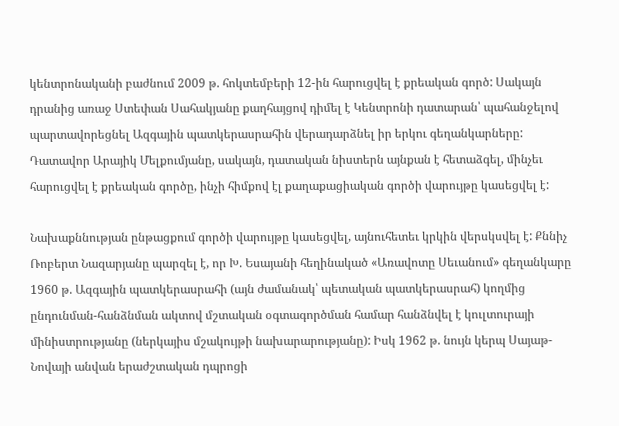կենտրոնականի բաժնում 2009 թ. հոկտեմբերի 12-ին հարուցվել է քրեական գործ: Սակայն դրանից առաջ Ստեփան Սահակյանը քաղհայցով դիմել է Կենտրոնի դատարան՝ պահանջելով պարտավորեցնել Ազգային պատկերասրահին վերադարձնել իր երկու գեղանկարները: Դատավոր Արայիկ Մելքումյանը, սակայն, դատական նիստերն այնքան է հետաձգել, մինչեւ հարուցվել է քրեական գործը, ինչի հիմքով էլ քաղաքացիական գործի վարույթը կասեցվել է:

Նախաքննության ընթացքում գործի վարույթը կասեցվել, այնուհետեւ կրկին վերսկսվել է: Քննիչ Ռոբերտ Նազարյանը պարզել է, որ Խ. Եսայանի հեղինակած «Առավոտը Սեւանում» գեղանկարը 1960 թ. Ազգային պատկերասրահի (այն ժամանակ՝ պետական պատկերասրահ) կողմից ընդունման-հանձնման ակտով մշտական օգտագործման համար հանձնվել է կուլտուրայի մինիստրությանը (ներկայիս մշակույթի նախարարությանը): Իսկ 1962 թ. նույն կերպ Սայաթ-Նովայի անվան երաժշտական դպրոցի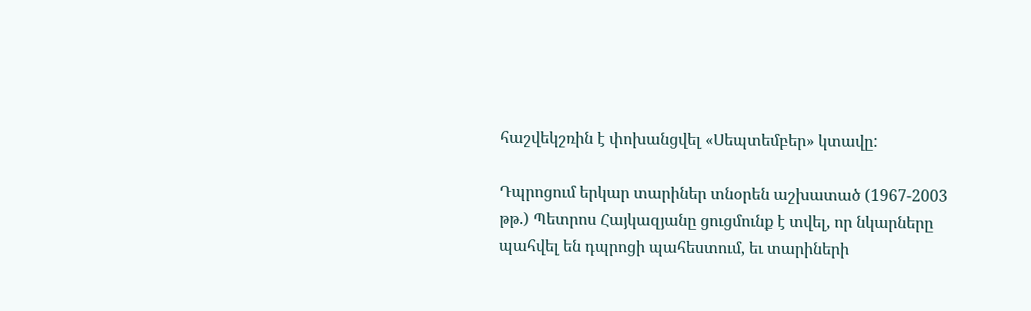հաշվեկշռին է փոխանցվել «Սեպտեմբեր» կտավը:

Դպրոցում երկար տարիներ տնօրեն աշխատած (1967-2003 թթ.) Պետրոս Հայկազյանը ցուցմունք է տվել, որ նկարները պահվել են դպրոցի պահեստում, եւ տարիների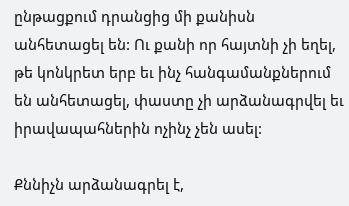ընթացքում դրանցից մի քանիսն անհետացել են: Ու քանի որ հայտնի չի եղել, թե կոնկրետ երբ եւ ինչ հանգամանքներում են անհետացել, փաստը չի արձանագրվել եւ իրավապահներին ոչինչ չեն ասել:

Քննիչն արձանագրել է,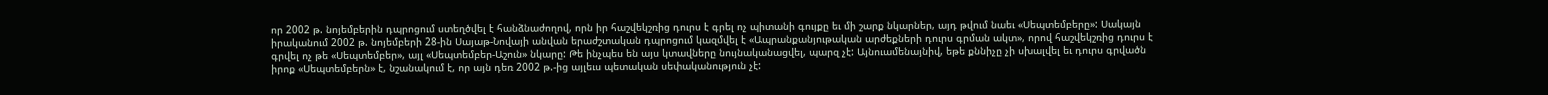որ 2002 թ. նոյեմբերին դպրոցում ստեղծվել է հանձնաժողով, որն իր հաշվեկշռից դուրս է գրել ոչ պիտանի գույքը եւ մի շարք նկարներ, այդ թվում նաեւ «Սեպտեմբերը»: Սակայն իրականում 2002 թ. նոյեմբերի 28-ին Սայաթ-Նովայի անվան երաժշտական դպրոցում կազմվել է «Ապրանքանյութական արժեքների դուրս գրման ակտ», որով հաշվեկշռից դուրս է գրվել ոչ թե «Սեպտեմբեր», այլ «Սեպտեմբեր-Աշուն» նկարը: Թե ինչպես են այս կտավները նույնականացվել, պարզ չէ: Այնուամենայնիվ, եթե քննիչը չի սխալվել եւ դուրս գրվածն իրոք «Սեպտեմբերն» է, նշանակում է, որ այն դեռ 2002 թ.-ից այլեւս պետական սեփականություն չէ: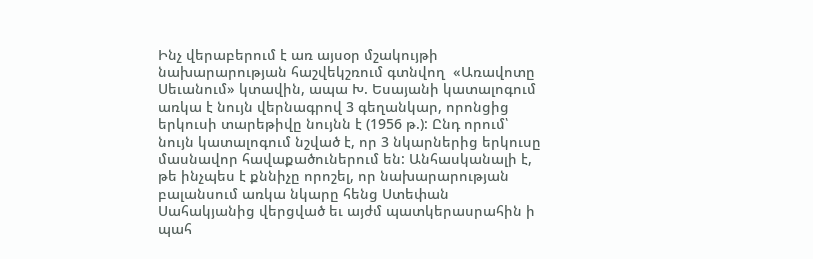Ինչ վերաբերում է առ այսօր մշակույթի նախարարության հաշվեկշռում գտնվող  «Առավոտը Սեւանում» կտավին, ապա Խ. Եսայանի կատալոգում առկա է նույն վերնագրով 3 գեղանկար, որոնցից երկուսի տարեթիվը նույնն է (1956 թ.): Ընդ որում՝ նույն կատալոգում նշված է, որ 3 նկարներից երկուսը մասնավոր հավաքածուներում են: Անհասկանալի է, թե ինչպես է քննիչը որոշել, որ նախարարության բալանսում առկա նկարը հենց Ստեփան Սահակյանից վերցված եւ այժմ պատկերասրահին ի պահ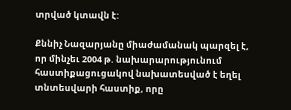տրված կտավն է:

Քննիչ Նազարյանը միաժամանակ պարզել է, որ մինչեւ 2004 թ. նախարարությունում հաստիքացուցակով նախատեսված է եղել տնտեսվարի հաստիք, որը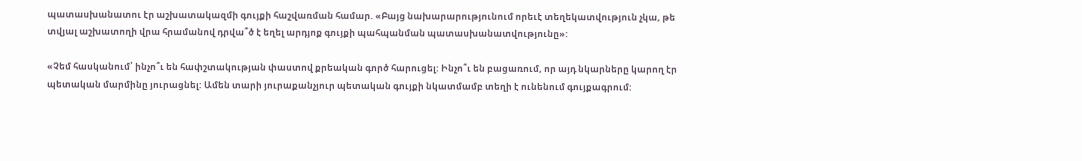պատասխանատու էր աշխատակազմի գույքի հաշվառման համար. «Բայց նախարարությունում որեւէ տեղեկատվություն չկա, թե տվյալ աշխատողի վրա հրամանով դրվա՞ծ է եղել արդյոք գույքի պահպանման պատասխանատվությունը»:

«Չեմ հասկանում՝ ինչո՞ւ են հափշտակության փաստով քրեական գործ հարուցել: Ինչո՞ւ են բացառում, որ այդ նկարները կարող էր պետական մարմինը յուրացնել: Ամեն տարի յուրաքանչյուր պետական գույքի նկատմամբ տեղի է ունենում գույքագրում: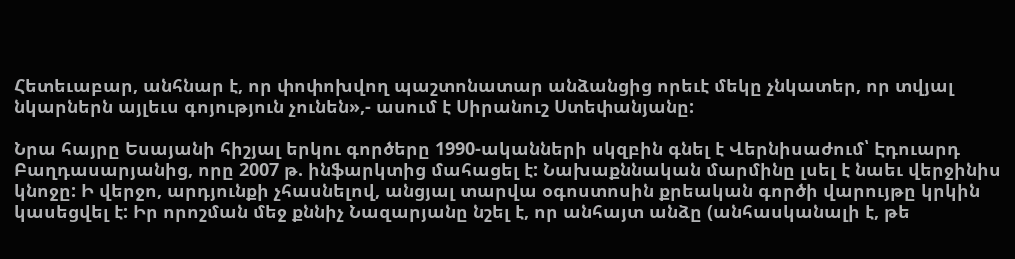Հետեւաբար, անհնար է, որ փոփոխվող պաշտոնատար անձանցից որեւէ մեկը չնկատեր, որ տվյալ նկարներն այլեւս գոյություն չունեն»,- ասում է Սիրանուշ Ստեփանյանը:

Նրա հայրը Եսայանի հիշյալ երկու գործերը 1990-ականների սկզբին գնել է Վերնիսաժում՝ Էդուարդ Բաղդասարյանից, որը 2007 թ. ինֆարկտից մահացել է: Նախաքննական մարմինը լսել է նաեւ վերջինիս կնոջը: Ի վերջո, արդյունքի չհասնելով, անցյալ տարվա օգոստոսին քրեական գործի վարույթը կրկին կասեցվել է: Իր որոշման մեջ քննիչ Նազարյանը նշել է, որ անհայտ անձը (անհասկանալի է, թե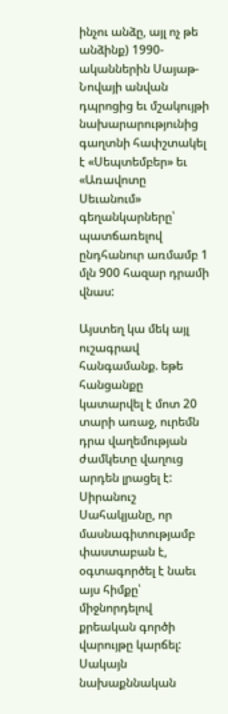ինչու անձը, այլ ոչ թե անձինք) 1990-ականներին Սայաթ-Նովայի անվան դպրոցից եւ մշակույթի նախարարությունից գաղտնի հափշտակել է «Սեպտեմբեր» եւ «Առավոտը Սեւանում» գեղանկարները՝ պատճառելով ընդհանուր առմամբ 1 մլն 900 հազար դրամի վնաս:

Այստեղ կա մեկ այլ ուշագրավ հանգամանք. եթե հանցանքը կատարվել է մոտ 20 տարի առաջ, ուրեմն դրա վաղեմության ժամկետը վաղուց արդեն լրացել է: Սիրանուշ Սահակյանը, որ մասնագիտությամբ փաստաբան է, օգտագործել է նաեւ այս հիմքը՝ միջնորդելով քրեական գործի վարույթը կարճել: Սակայն նախաքննական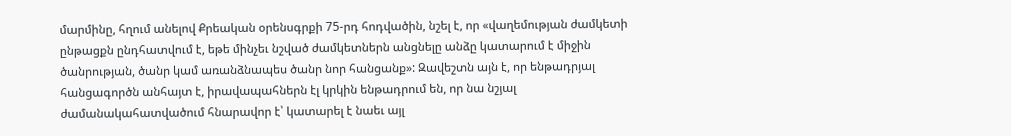մարմինը, հղում անելով Քրեական օրենսգրքի 75-րդ հոդվածին, նշել է, որ «վաղեմության ժամկետի ընթացքն ընդհատվում է, եթե մինչեւ նշված ժամկետներն անցնելը անձը կատարում է միջին ծանրության, ծանր կամ առանձնապես ծանր նոր հանցանք»: Զավեշտն այն է, որ ենթադրյալ հանցագործն անհայտ է, իրավապահներն էլ կրկին ենթադրում են, որ նա նշյալ ժամանակահատվածում հնարավոր է՝ կատարել է նաեւ այլ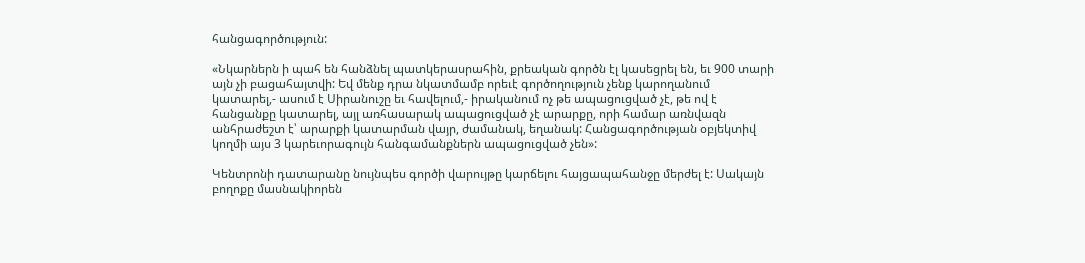հանցագործություն:

«Նկարներն ի պահ են հանձնել պատկերասրահին, քրեական գործն էլ կասեցրել են, եւ 900 տարի այն չի բացահայտվի: Եվ մենք դրա նկատմամբ որեւէ գործողություն չենք կարողանում կատարել,- ասում է Սիրանուշը եւ հավելում,- իրականում ոչ թե ապացուցված չէ, թե ով է հանցանքը կատարել, այլ առհասարակ ապացուցված չէ արարքը, որի համար առնվազն անհրաժեշտ է՝ արարքի կատարման վայր, ժամանակ, եղանակ: Հանցագործության օբյեկտիվ կողմի այս 3 կարեւորագույն հանգամանքներն ապացուցված չեն»:

Կենտրոնի դատարանը նույնպես գործի վարույթը կարճելու հայցապահանջը մերժել է: Սակայն բողոքը մասնակիորեն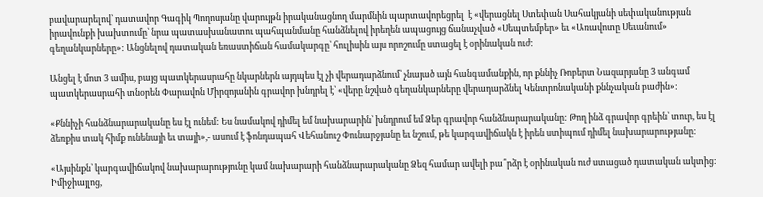բավարարելով՝ դատավոր Գագիկ Պողոսյանը վարույթն իրականացնող մարմնին պարտավորեցրել  է «վերացնել Ստեփան Սահակյանի սեփականության իրավունքի խախտումը՝ նրա պատասխանատու պահպանմանը հանձնելով իրեղեն ապացույց ճանաչված «Սեպտեմբեր» եւ «Առավոտը Սեւանում» գեղանկարները»: Անցնելով դատական եռաստիճան համակարգը՝ հուլիսին այս որոշումը ստացել է օրինական ուժ:

Անցել է մոտ 3 ամիս, բայց պատկերասրահը նկարներն այդպես էլ չի վերադարձնում՝ չնայած այն հանգամանքին, որ քննիչ Ռոբերտ Նազարյանը 3 անգամ պատկերասրահի տնօրեն Փարավոն Միրզոյանին գրավոր խնդրել է՝ «վերը նշված գեղանկարները վերադարձնել Կենտրոնականի քննչական բաժին»:

«Քննիչի հանձնարարականը ես էլ ունեմ: Ես նամակով դիմել եմ նախարարին՝ խնդրում եմ Ձեր գրավոր հանձնարարականը: Թող ինձ գրավոր գրեին՝ տուր, ես էլ ձեռքիս տակ հիմք ունենայի եւ տայի»,- ասում է ֆոնդապահ Վեհանուշ Փունարջյանը եւ նշում, թե կարգավիճակն է իրեն ստիպում դիմել նախարարությանը:

«Այսինքն՝ կարգավիճակով նախարարությունը կամ նախարարի հանձնարարականը Ձեզ համար ավելի բա՞րձր է օրինական ուժ ստացած դատական ակտից: Իմիջիայլոց,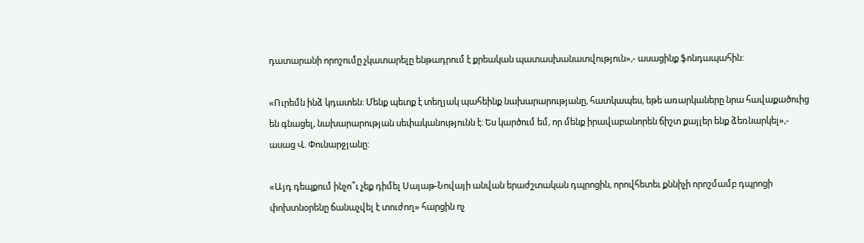դատարանի որոշումը չկատարելը ենթադրում է քրեական պատասխանատվություն»,- ասացինք ֆոնդապահին:

«Ուրեմն ինձ կդատեն: Մենք պետք է տեղյակ պահեինք նախարարությանը, հատկապես, եթե առարկաները նրա հավաքածուից են գնացել, նախարարության սեփականությունն է: Ես կարծում եմ, որ մենք իրավաբանորեն ճիշտ քայլեր ենք ձեռնարկել»,- ասաց Վ. Փունարջյանը:

«Այդ դեպքում ինչո՞ւ չեք դիմել Սայաթ-Նովայի անվան երաժշտական դպրոցին, որովհետեւ քննիչի որոշմամբ դպրոցի փոխտնօրենը ճանաչվել է տուժող» հարցին ոչ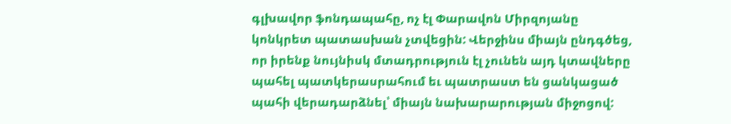գլխավոր ֆոնդապահը, ոչ էլ Փարավոն Միրզոյանը կոնկրետ պատասխան չտվեցին: Վերջինս միայն ընդգծեց, որ իրենք նույնիսկ մտադրություն էլ չունեն այդ կտավները պահել պատկերասրահում եւ պատրաստ են ցանկացած պահի վերադարձնել՝ միայն նախարարության միջոցով: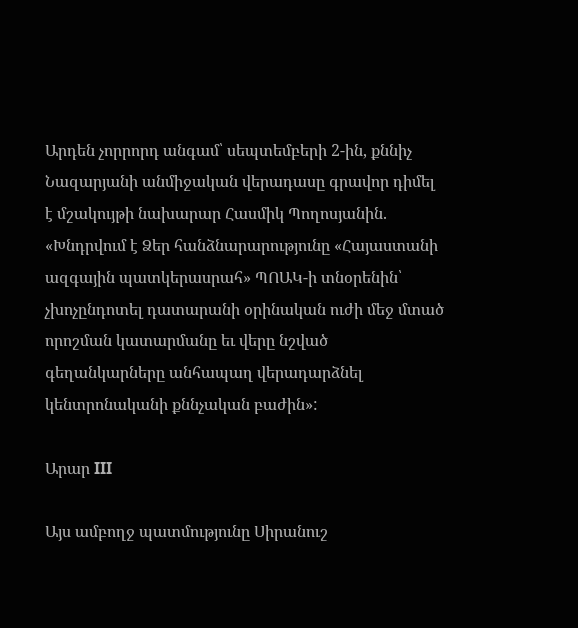Արդեն չորրորդ անգամ՝ սեպտեմբերի 2-ին, քննիչ Նազարյանի անմիջական վերադասը գրավոր դիմել է մշակույթի նախարար Հասմիկ Պողոսյանին. «Խնդրվում է Ձեր հանձնարարությունը «Հայաստանի ազգային պատկերասրահ» ՊՈԱԿ-ի տնօրենին՝ չխոչընդոտել դատարանի օրինական ուժի մեջ մտած որոշման կատարմանը եւ վերը նշված գեղանկարները անհապաղ վերադարձնել կենտրոնականի քննչական բաժին»:

Արար III

Այս ամբողջ պատմությունը Սիրանուշ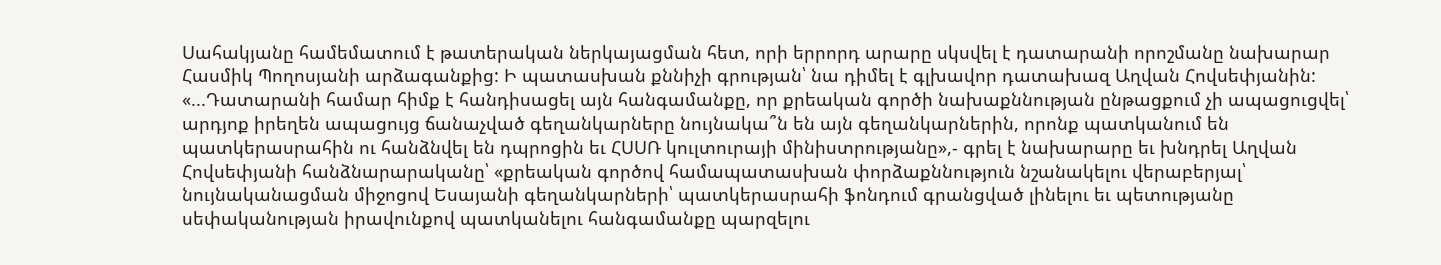Սահակյանը համեմատում է թատերական ներկայացման հետ, որի երրորդ արարը սկսվել է դատարանի որոշմանը նախարար Հասմիկ Պողոսյանի արձագանքից: Ի պատասխան քննիչի գրության՝ նա դիմել է գլխավոր դատախազ Աղվան Հովսեփյանին: «...Դատարանի համար հիմք է հանդիսացել այն հանգամանքը, որ քրեական գործի նախաքննության ընթացքում չի ապացուցվել՝ արդյոք իրեղեն ապացույց ճանաչված գեղանկարները նույնակա՞ն են այն գեղանկարներին, որոնք պատկանում են պատկերասրահին ու հանձնվել են դպրոցին եւ ՀՍՍՌ կուլտուրայի մինիստրությանը»,- գրել է նախարարը եւ խնդրել Աղվան Հովսեփյանի հանձնարարականը՝ «քրեական գործով համապատասխան փորձաքննություն նշանակելու վերաբերյալ՝ նույնականացման միջոցով Եսայանի գեղանկարների՝ պատկերասրահի ֆոնդում գրանցված լինելու եւ պետությանը սեփականության իրավունքով պատկանելու հանգամանքը պարզելու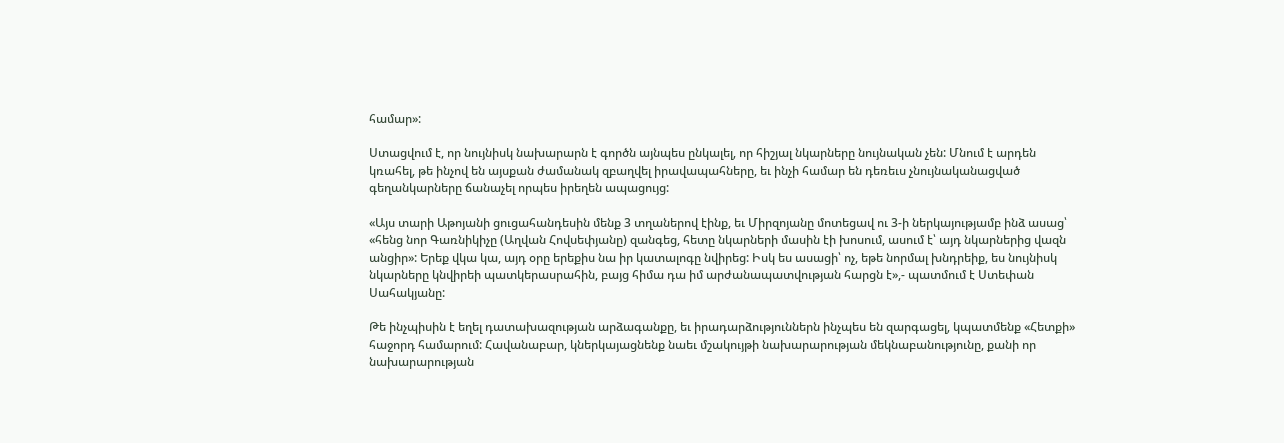համար»:

Ստացվում է, որ նույնիսկ նախարարն է գործն այնպես ընկալել, որ հիշյալ նկարները նույնական չեն: Մնում է արդեն կռահել, թե ինչով են այսքան ժամանակ զբաղվել իրավապահները, եւ ինչի համար են դեռեւս չնույնականացված գեղանկարները ճանաչել որպես իրեղեն ապացույց:

«Այս տարի Աթոյանի ցուցահանդեսին մենք 3 տղաներով էինք, եւ Միրզոյանը մոտեցավ ու 3-ի ներկայությամբ ինձ ասաց՝ «հենց նոր Գառնիկիչը (Աղվան Հովսեփյանը) զանգեց, հետը նկարների մասին էի խոսում, ասում է՝ այդ նկարներից վազն անցիր»: Երեք վկա կա, այդ օրը երեքիս նա իր կատալոգը նվիրեց: Իսկ ես ասացի՝ ոչ, եթե նորմալ խնդրեիք, ես նույնիսկ նկարները կնվիրեի պատկերասրահին, բայց հիմա դա իմ արժանապատվության հարցն է»,- պատմում է Ստեփան Սահակյանը:

Թե ինչպիսին է եղել դատախազության արձագանքը, եւ իրադարձություններն ինչպես են զարգացել, կպատմենք «Հետքի» հաջորդ համարում: Հավանաբար, կներկայացնենք նաեւ մշակույթի նախարարության մեկնաբանությունը, քանի որ նախարարության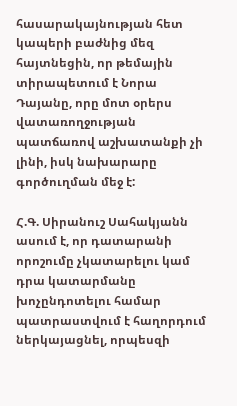հասարակայնության հետ կապերի բաժնից մեզ հայտնեցին, որ թեմային տիրապետում է Նորա Դայանը, որը մոտ օրերս վատառողջության պատճառով աշխատանքի չի լինի, իսկ նախարարը գործուղման մեջ է:

Հ.Գ. Սիրանուշ Սահակյանն ասում է, որ դատարանի որոշումը չկատարելու կամ դրա կատարմանը խոչընդոտելու համար պատրաստվում է հաղորդում ներկայացնել, որպեսզի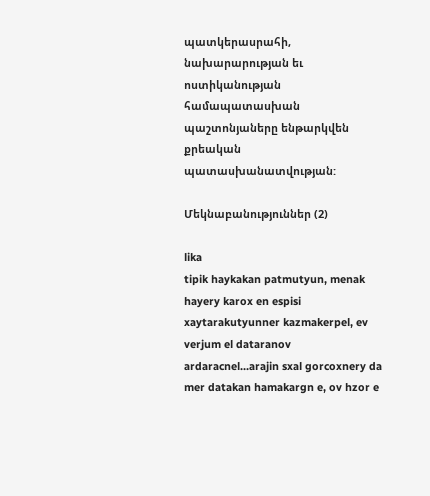պատկերասրահի, նախարարության եւ ոստիկանության համապատասխան պաշտոնյաները ենթարկվեն քրեական պատասխանատվության:

Մեկնաբանություններ (2)

lika
tipik haykakan patmutyun, menak hayery karox en espisi xaytarakutyunner kazmakerpel, ev verjum el dataranov ardaracnel...arajin sxal gorcoxnery da mer datakan hamakargn e, ov hzor e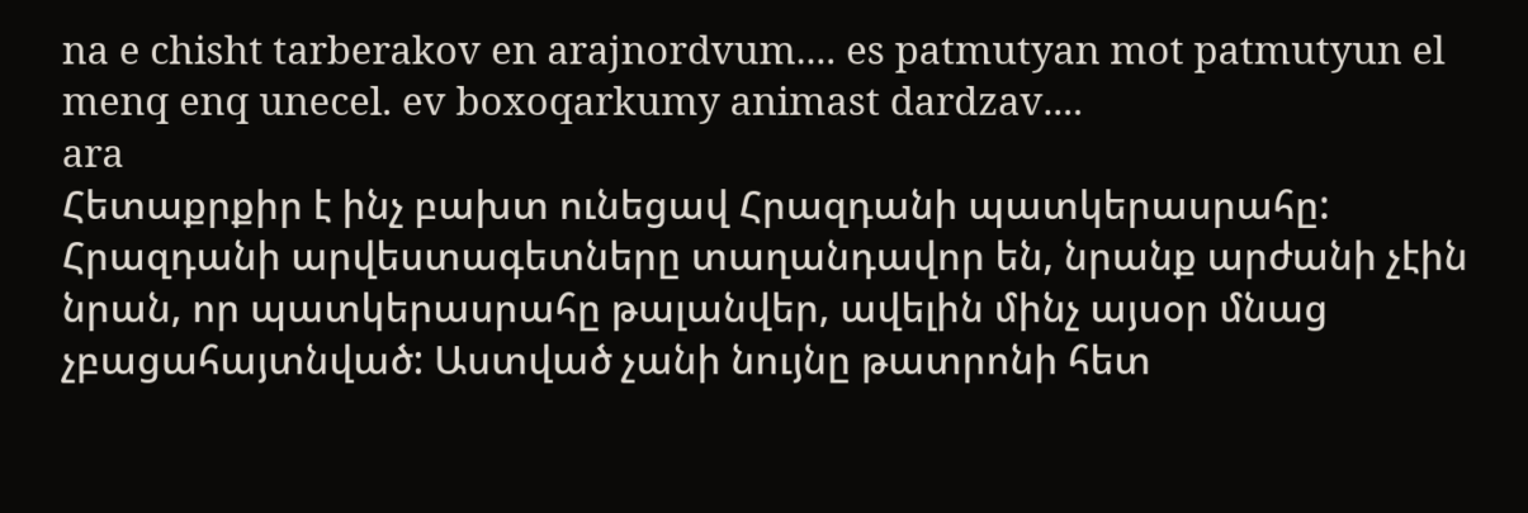na e chisht tarberakov en arajnordvum.... es patmutyan mot patmutyun el menq enq unecel. ev boxoqarkumy animast dardzav....
ara
Հետաքրքիր է ինչ բախտ ունեցավ Հրազդանի պատկերասրահը: Հրազդանի արվեստագետները տաղանդավոր են, նրանք արժանի չէին նրան, որ պատկերասրահը թալանվեր, ավելին մինչ այսօր մնաց չբացահայտնված: Աստված չանի նույնը թատրոնի հետ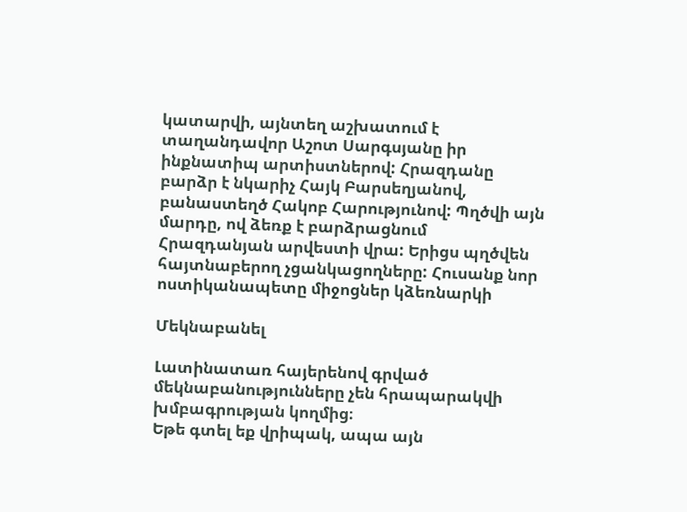կատարվի, այնտեղ աշխատում է տաղանդավոր Աշոտ Սարգսյանը իր ինքնատիպ արտիստներով: Հրազդանը բարձր է նկարիչ Հայկ Բարսեղյանով, բանաստեղծ Հակոբ Հարությունով: Պղծվի այն մարդը, ով ձեռք է բարձրացնում Հրազդանյան արվեստի վրա: Երիցս պղծվեն հայտնաբերող չցանկացողները: Հուսանք նոր ոստիկանապետը միջոցներ կձեռնարկի

Մեկնաբանել

Լատինատառ հայերենով գրված մեկնաբանությունները չեն հրապարակվի խմբագրության կողմից։
Եթե գտել եք վրիպակ, ապա այն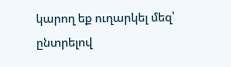կարող եք ուղարկել մեզ՝ ընտրելով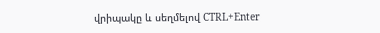վրիպակը և սեղմելով CTRL+Enter